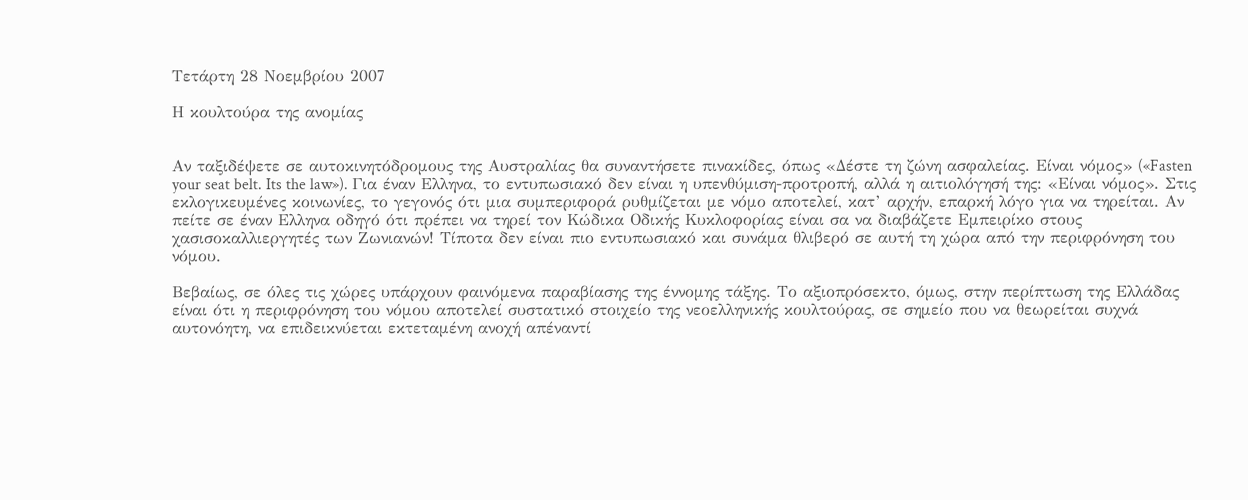Τετάρτη 28 Νοεμβρίου 2007

Η κουλτούρα της ανομίας


Αν ταξιδέψετε σε αυτοκινητόδρομους της Αυστραλίας θα συναντήσετε πινακίδες, όπως «Δέστε τη ζώνη ασφαλείας. Είναι νόμος» («Fasten your seat belt. Its the law»). Για έναν Ελληνα, το εντυπωσιακό δεν είναι η υπενθύμιση-προτροπή, αλλά η αιτιολόγησή της: «Είναι νόμος». Στις εκλογικευμένες κοινωνίες, το γεγονός ότι μια συμπεριφορά ρυθμίζεται με νόμο αποτελεί, κατ’ αρχήν, επαρκή λόγο για να τηρείται. Αν πείτε σε έναν Ελληνα οδηγό ότι πρέπει να τηρεί τον Κώδικα Οδικής Κυκλοφορίας είναι σα να διαβάζετε Εμπειρίκο στους χασισοκαλλιεργητές των Ζωνιανών! Τίποτα δεν είναι πιο εντυπωσιακό και συνάμα θλιβερό σε αυτή τη χώρα από την περιφρόνηση του νόμου.

Βεβαίως, σε όλες τις χώρες υπάρχουν φαινόμενα παραβίασης της έννομης τάξης. Το αξιοπρόσεκτο, όμως, στην περίπτωση της Ελλάδας είναι ότι η περιφρόνηση του νόμου αποτελεί συστατικό στοιχείο της νεοελληνικής κουλτούρας, σε σημείο που να θεωρείται συχνά αυτονόητη, να επιδεικνύεται εκτεταμένη ανοχή απέναντί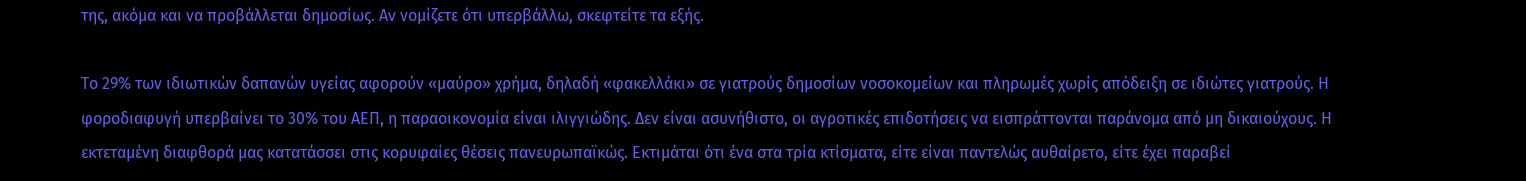της, ακόμα και να προβάλλεται δημοσίως. Αν νομίζετε ότι υπερβάλλω, σκεφτείτε τα εξής.

Το 29% των ιδιωτικών δαπανών υγείας αφορούν «μαύρο» χρήμα, δηλαδή «φακελλάκι» σε γιατρούς δημοσίων νοσοκομείων και πληρωμές χωρίς απόδειξη σε ιδιώτες γιατρούς. Η φοροδιαφυγή υπερβαίνει το 30% του ΑΕΠ, η παραοικονομία είναι ιλιγγιώδης. Δεν είναι ασυνήθιστο, οι αγροτικές επιδοτήσεις να εισπράττονται παράνομα από μη δικαιούχους. Η εκτεταμένη διαφθορά μας κατατάσσει στις κορυφαίες θέσεις πανευρωπαϊκώς. Εκτιμάται ότι ένα στα τρία κτίσματα, είτε είναι παντελώς αυθαίρετο, είτε έχει παραβεί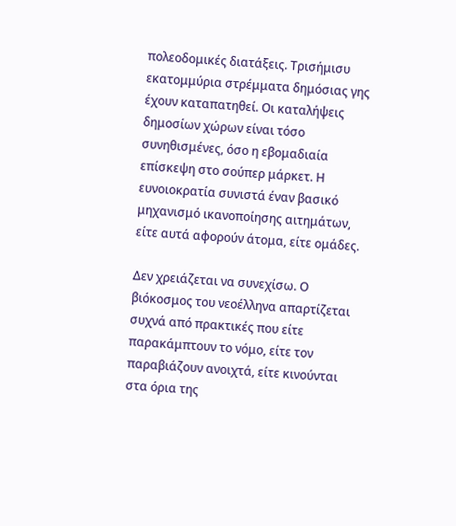πολεοδομικές διατάξεις. Τρισήμισυ εκατομμύρια στρέμματα δημόσιας γης έχουν καταπατηθεί. Οι καταλήψεις δημοσίων χώρων είναι τόσο συνηθισμένες, όσο η εβομαδιαία επίσκεψη στο σούπερ μάρκετ. Η ευνοιοκρατία συνιστά έναν βασικό μηχανισμό ικανοποίησης αιτημάτων, είτε αυτά αφορούν άτομα, είτε ομάδες.

Δεν χρειάζεται να συνεχίσω. Ο βιόκοσμος του νεοέλληνα απαρτίζεται συχνά από πρακτικές που είτε παρακάμπτουν το νόμο, είτε τον παραβιάζουν ανοιχτά, είτε κινούνται στα όρια της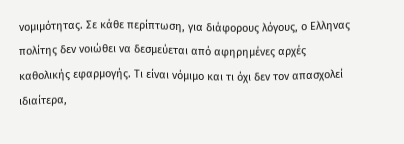νομιμότητας. Σε κάθε περίπτωση, για διάφορους λόγους, ο Ελληνας πολίτης δεν νοιώθει να δεσμεύεται από αφηρημένες αρχές καθολικής εφαρμογής. Τι είναι νόμιμο και τι όχι δεν τον απασχολεί ιδιαίτερα,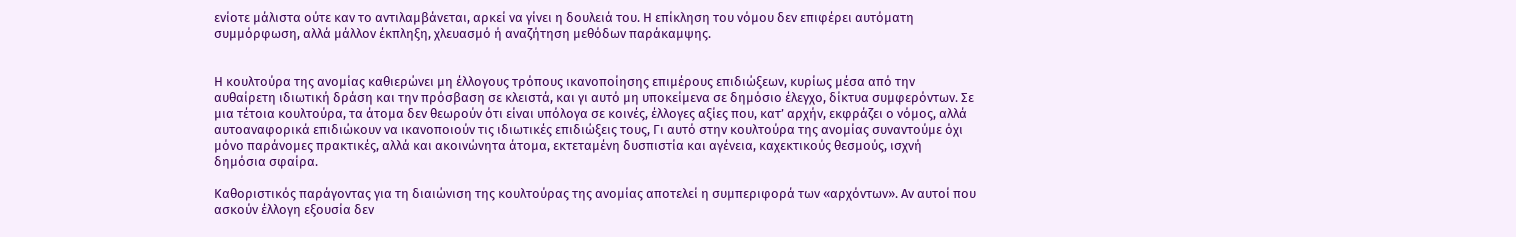ενίοτε μάλιστα ούτε καν το αντιλαμβάνεται, αρκεί να γίνει η δουλειά του. Η επίκληση του νόμου δεν επιφέρει αυτόματη συμμόρφωση, αλλά μάλλον έκπληξη, χλευασμό ή αναζήτηση μεθόδων παράκαμψης.


Η κουλτούρα της ανομίας καθιερώνει μη έλλογους τρόπους ικανοποίησης επιμέρους επιδιώξεων, κυρίως μέσα από την αυθαίρετη ιδιωτική δράση και την πρόσβαση σε κλειστά, και γι αυτό μη υποκείμενα σε δημόσιο έλεγχο, δίκτυα συμφερόντων. Σε μια τέτοια κουλτούρα, τα άτομα δεν θεωρούν ότι είναι υπόλογα σε κοινές, έλλογες αξίες που, κατ’ αρχήν, εκφράζει ο νόμος, αλλά αυτοαναφορικά επιδιώκουν να ικανοποιούν τις ιδιωτικές επιδιώξεις τους, Γι αυτό στην κουλτούρα της ανομίας συναντούμε όχι μόνο παράνομες πρακτικές, αλλά και ακοινώνητα άτομα, εκτεταμένη δυσπιστία και αγένεια, καχεκτικούς θεσμούς, ισχνή δημόσια σφαίρα.

Καθοριστικός παράγοντας για τη διαιώνιση της κουλτούρας της ανομίας αποτελεί η συμπεριφορά των «αρχόντων». Αν αυτοί που ασκούν έλλογη εξουσία δεν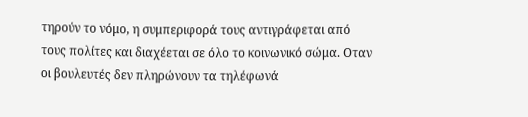τηρούν το νόμο, η συμπεριφορά τους αντιγράφεται από τους πολίτες και διαχέεται σε όλο το κοινωνικό σώμα. Οταν οι βουλευτές δεν πληρώνουν τα τηλέφωνά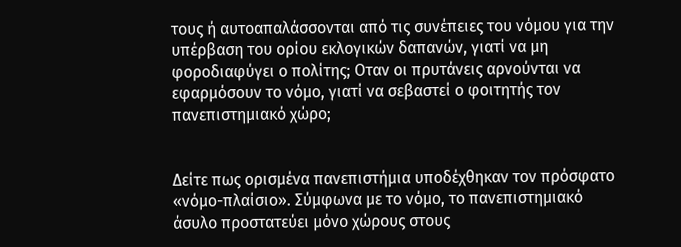τους ή αυτοαπαλάσσονται από τις συνέπειες του νόμου για την υπέρβαση του ορίου εκλογικών δαπανών, γιατί να μη φοροδιαφύγει ο πολίτης; Οταν οι πρυτάνεις αρνούνται να εφαρμόσουν το νόμο, γιατί να σεβαστεί ο φοιτητής τον πανεπιστημιακό χώρο;


Δείτε πως ορισμένα πανεπιστήμια υποδέχθηκαν τον πρόσφατο «νόμο-πλαίσιο». Σύμφωνα με το νόμο, το πανεπιστημιακό άσυλο προστατεύει μόνο χώρους στους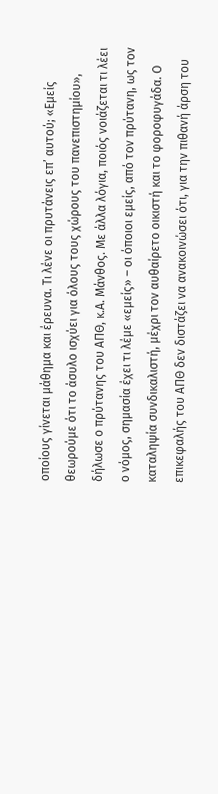οποίους γίνεται μάθημα και έρευνα. Τι λένε οι πρυτάνεις επ’ αυτού; «Εμείς θεωρούμε ότι το άσυλο ισχύει για όλους τους χώρους του πανεπιστημίου», δήλωσε ο πρύτανης του ΑΠΘ, κ.Α. Μάνθος. Με άλλα λόγια, ποιός νοιάζεται τι λέει ο νόμος, σημασία έχει τι λέμε «εμείς» – οι όποιοι εμείς, από τον πρύτανη, ως τον καταληψία συνδικαλιστή, μέχρι τον αυθαίρετο οικιστή και το φοροφυγάδα. Ο επικεφαλής του ΑΠΘ δεν διστάζει να ανακοινώσει ότι, για την πιθανή άρση του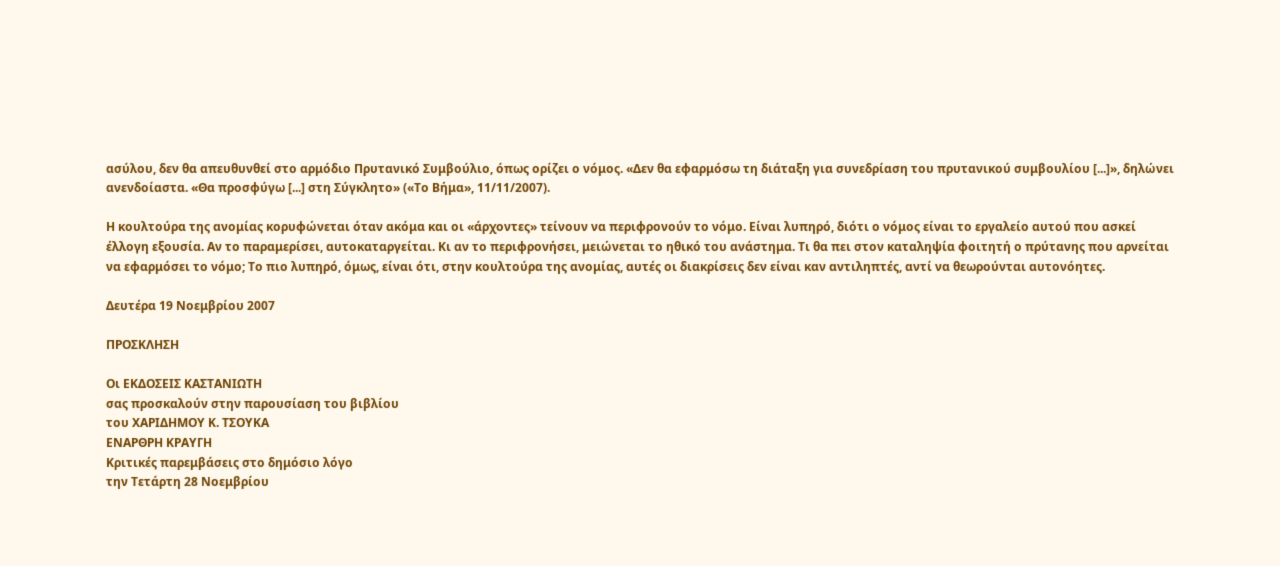ασύλου, δεν θα απευθυνθεί στο αρμόδιο Πρυτανικό Συμβούλιο, όπως ορίζει ο νόμος. «Δεν θα εφαρμόσω τη διάταξη για συνεδρίαση του πρυτανικού συμβουλίου [...]», δηλώνει ανενδοίαστα. «Θα προσφύγω [...] στη Σύγκλητο» («Το Βήμα», 11/11/2007).

Η κουλτούρα της ανομίας κορυφώνεται όταν ακόμα και οι «άρχοντες» τείνουν να περιφρονούν το νόμο. Είναι λυπηρό, διότι ο νόμος είναι το εργαλείο αυτού που ασκεί έλλογη εξουσία. Αν το παραμερίσει, αυτοκαταργείται. Κι αν το περιφρονήσει, μειώνεται το ηθικό του ανάστημα. Τι θα πει στον καταληψία φοιτητή ο πρύτανης που αρνείται να εφαρμόσει το νόμο; Το πιο λυπηρό, όμως, είναι ότι, στην κουλτούρα της ανομίας, αυτές οι διακρίσεις δεν είναι καν αντιληπτές, αντί να θεωρούνται αυτονόητες.

Δευτέρα 19 Νοεμβρίου 2007

ΠΡΟΣΚΛΗΣΗ

Οι ΕΚΔΟΣΕΙΣ ΚΑΣΤΑΝΙΩΤΗ
σας προσκαλούν στην παρουσίαση του βιβλίου
του ΧΑΡΙΔΗΜΟΥ Κ. ΤΣΟΥΚΑ
ΕΝΑΡΘΡΗ ΚΡΑΥΓΗ
Κριτικές παρεμβάσεις στο δημόσιο λόγο
την Τετάρτη 28 Νοεμβρίου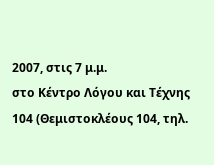2007, στις 7 μ.μ.
στο Κέντρο Λόγου και Τέχνης 104 (Θεμιστοκλέους 104, τηλ.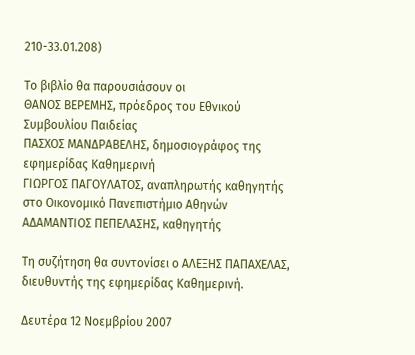210-33.01.208)

Το βιβλίο θα παρουσιάσουν οι
ΘΑΝΟΣ ΒΕΡΕΜΗΣ, πρόεδρος του Εθνικού Συμβουλίου Παιδείας
ΠΑΣΧΟΣ ΜΑΝΔΡΑΒΕΛΗΣ, δημοσιογράφος της εφημερίδας Καθημερινή
ΓΙΩΡΓΟΣ ΠΑΓΟΥΛΑΤΟΣ, αναπληρωτής καθηγητής στο Οικονομικό Πανεπιστήμιο Αθηνών
ΑΔΑΜΑΝΤΙΟΣ ΠΕΠΕΛΑΣΗΣ, καθηγητής

Τη συζήτηση θα συντονίσει ο ΑΛΕΞΗΣ ΠΑΠΑΧΕΛΑΣ, διευθυντής της εφημερίδας Καθημερινή.

Δευτέρα 12 Νοεμβρίου 2007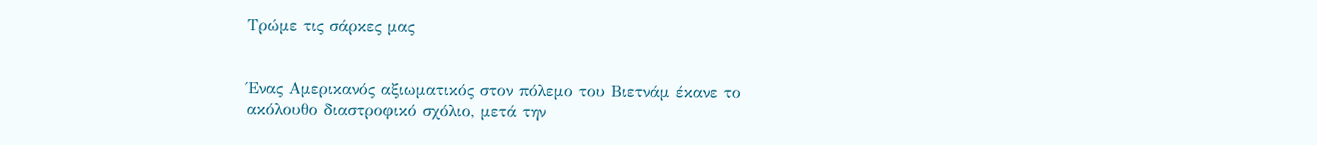Τρώμε τις σάρκες μας


Ένας Αμερικανός αξιωματικός στον πόλεμο του Βιετνάμ έκανε το ακόλουθο διαστροφικό σχόλιο, μετά την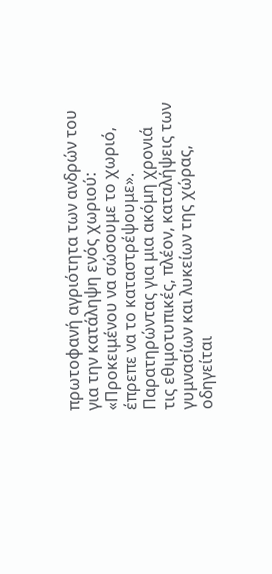πρωτοφανή αγριότητα των ανδρών του για την κατάληψη ενός χωριού: «Προκειμένου να σώσουμε το χωριό, έπρεπε να το καταστρέψουμε». Παρατηρώντας για μια ακόμη χρονιά τις εθιμοτυπικές, πλέον, καταλήψεις των γυμνασίων και λυκείων της χώρας, οδηγείται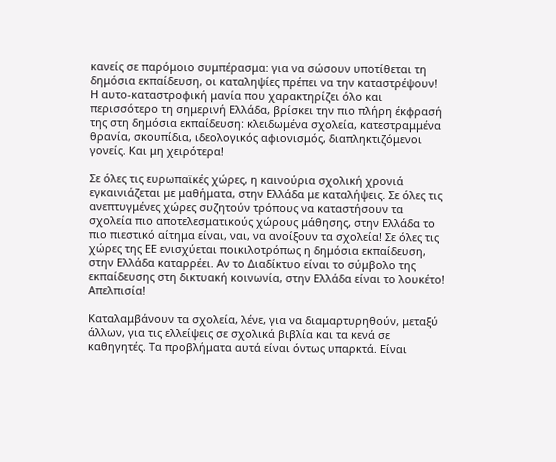κανείς σε παρόμοιο συμπέρασμα: για να σώσουν υποτίθεται τη δημόσια εκπαίδευση, οι καταληψίες πρέπει να την καταστρέψουν! Η αυτο-καταστροφική μανία που χαρακτηρίζει όλο και περισσότερο τη σημερινή Ελλάδα, βρίσκει την πιο πλήρη έκφρασή της στη δημόσια εκπαίδευση: κλειδωμένα σχολεία, κατεστραμμένα θρανία, σκουπίδια, ιδεολογικός αφιονισμός, διαπληκτιζόμενοι γονείς. Και μη χειρότερα!

Σε όλες τις ευρωπαϊκές χώρες, η καινούρια σχολική χρονιά εγκαινιάζεται με μαθήματα, στην Ελλάδα με καταλήψεις. Σε όλες τις ανεπτυγμένες χώρες συζητούν τρόπους να καταστήσουν τα σχολεία πιο αποτελεσματικούς χώρους μάθησης, στην Ελλάδα το πιο πιεστικό αίτημα είναι, ναι, να ανοίξουν τα σχολεία! Σε όλες τις χώρες της ΕΕ ενισχύεται ποικιλοτρόπως η δημόσια εκπαίδευση, στην Ελλάδα καταρρέει. Αν το Διαδίκτυο είναι το σύμβολο της εκπαίδευσης στη δικτυακή κοινωνία, στην Ελλάδα είναι το λουκέτο! Απελπισία!

Καταλαμβάνουν τα σχολεία, λένε, για να διαμαρτυρηθούν, μεταξύ άλλων, για τις ελλείψεις σε σχολικά βιβλία και τα κενά σε καθηγητές. Τα προβλήματα αυτά είναι όντως υπαρκτά. Είναι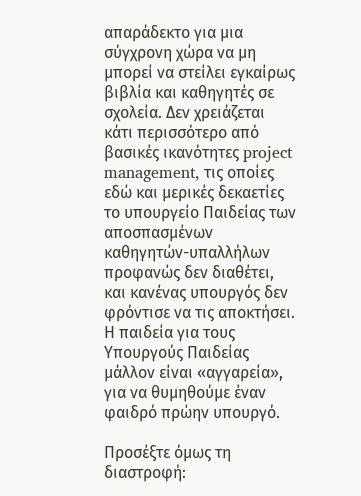απαράδεκτο για μια σύγχρονη χώρα να μη μπορεί να στείλει εγκαίρως βιβλία και καθηγητές σε σχολεία. Δεν χρειάζεται κάτι περισσότερο από βασικές ικανότητες project management, τις οποίες εδώ και μερικές δεκαετίες το υπουργείο Παιδείας των αποσπασμένων καθηγητών-υπαλλήλων προφανώς δεν διαθέτει, και κανένας υπουργός δεν φρόντισε να τις αποκτήσει. Η παιδεία για τους Υπουργούς Παιδείας μάλλον είναι «αγγαρεία», για να θυμηθούμε έναν φαιδρό πρώην υπουργό.

Προσέξτε όμως τη διαστροφή: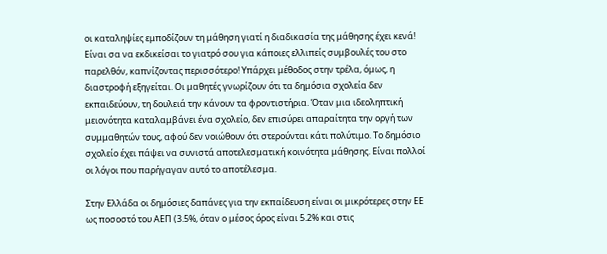οι καταληψίες εμποδίζουν τη μάθηση γιατί η διαδικασία της μάθησης έχει κενά! Είναι σα να εκδικείσαι το γιατρό σου για κάποιες ελλιπείς συμβουλές του στο παρελθόν, καπνίζοντας περισσότερο! Υπάρχει μέθοδος στην τρέλα, όμως, η διαστροφή εξηγείται. Οι μαθητές γνωρίζουν ότι τα δημόσια σχολεία δεν εκπαιδεύουν, τη δουλειά την κάνουν τα φροντιστήρια. Όταν μια ιδεοληπτική μειονότητα καταλαμβάνει ένα σχολείο, δεν επισύρει απαραίτητα την οργή των συμμαθητών τους, αφού δεν νοιώθουν ότι στερούνται κάτι πολύτιμο. Το δημόσιο σχολείο έχει πάψει να συνιστά αποτελεσματική κοινότητα μάθησης. Είναι πολλοί οι λόγοι που παρήγαγαν αυτό το αποτέλεσμα.

Στην Ελλάδα οι δημόσιες δαπάνες για την εκπαίδευση είναι οι μικρότερες στην ΕΕ ως ποσοστό του ΑΕΠ (3.5%, όταν ο μέσος όρος είναι 5.2% και στις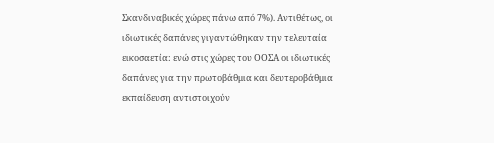Σκανδιναβικές χώρες πάνω από 7%). Αντιθέτως, οι ιδιωτικές δαπάνες γιγαντώθηκαν την τελευταία εικοσαετία: ενώ στις χώρες του ΟΟΣΑ οι ιδιωτικές δαπάνες για την πρωτοβάθμια και δευτεροβάθμια εκπαίδευση αντιστοιχούν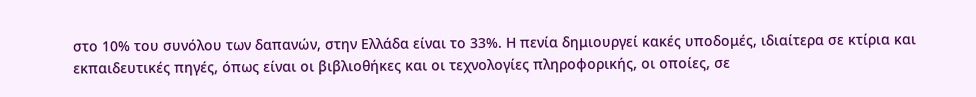στο 10% του συνόλου των δαπανών, στην Ελλάδα είναι το 33%. Η πενία δημιουργεί κακές υποδομές, ιδιαίτερα σε κτίρια και εκπαιδευτικές πηγές, όπως είναι οι βιβλιοθήκες και οι τεχνολογίες πληροφορικής, οι οποίες, σε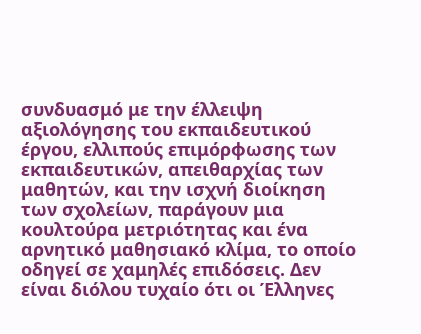συνδυασμό με την έλλειψη αξιολόγησης του εκπαιδευτικού έργου, ελλιπούς επιμόρφωσης των εκπαιδευτικών, απειθαρχίας των μαθητών, και την ισχνή διοίκηση των σχολείων, παράγουν μια κουλτούρα μετριότητας και ένα αρνητικό μαθησιακό κλίμα, το οποίο οδηγεί σε χαμηλές επιδόσεις. Δεν είναι διόλου τυχαίο ότι οι Έλληνες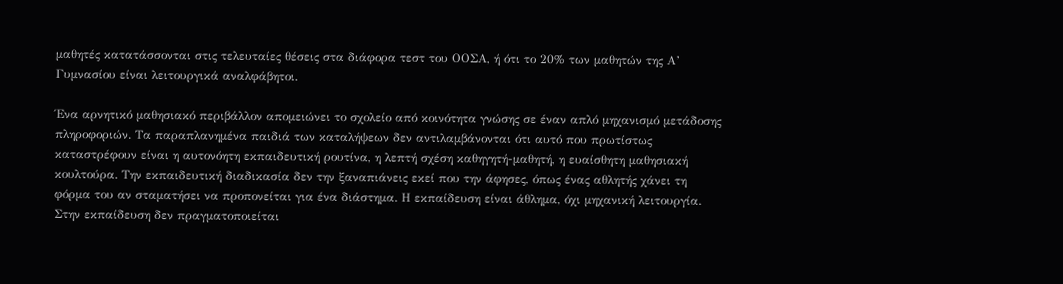μαθητές κατατάσσονται στις τελευταίες θέσεις στα διάφορα τεστ του ΟΟΣΑ, ή ότι το 20% των μαθητών της Α’ Γυμνασίου είναι λειτουργικά αναλφάβητοι.

Ένα αρνητικό μαθησιακό περιβάλλον απομειώνει το σχολείο από κοινότητα γνώσης σε έναν απλό μηχανισμό μετάδοσης πληροφοριών. Τα παραπλανημένα παιδιά των καταλήψεων δεν αντιλαμβάνονται ότι αυτό που πρωτίστως καταστρέφουν είναι η αυτονόητη εκπαιδευτική ρουτίνα, η λεπτή σχέση καθηγητή-μαθητή, η ευαίσθητη μαθησιακή κουλτούρα. Την εκπαιδευτική διαδικασία δεν την ξαναπιάνεις εκεί που την άφησες, όπως ένας αθλητής χάνει τη φόρμα του αν σταματήσει να προπονείται για ένα διάστημα. Η εκπαίδευση είναι άθλημα, όχι μηχανική λειτουργία. Στην εκπαίδευση δεν πραγματοποιείται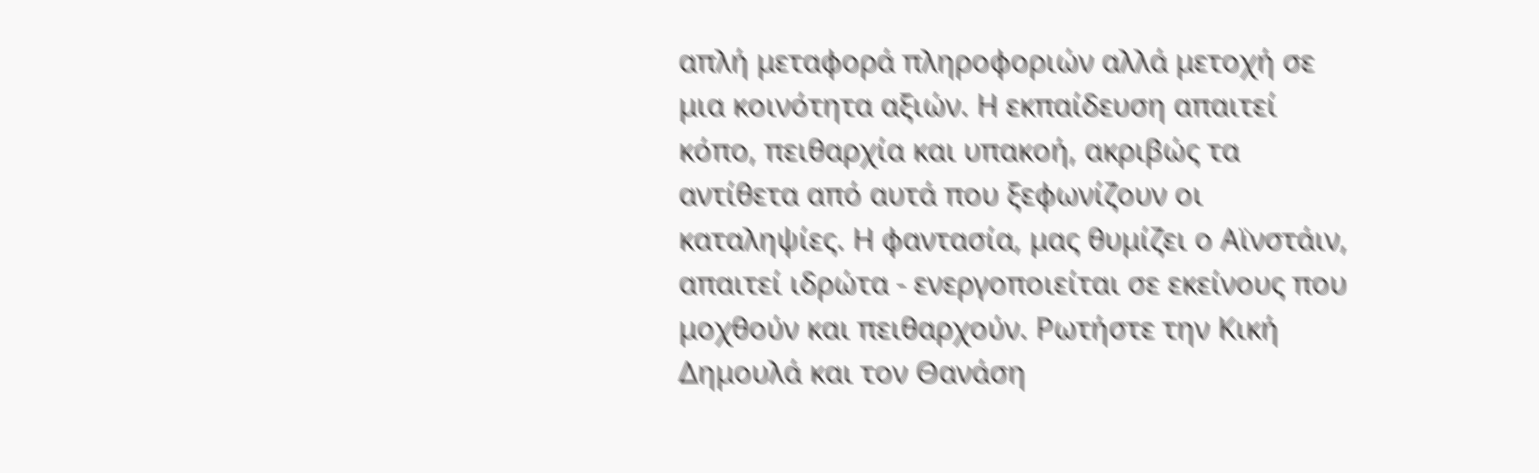απλή μεταφορά πληροφοριών αλλά μετοχή σε μια κοινότητα αξιών. Η εκπαίδευση απαιτεί κόπο, πειθαρχία και υπακοή, ακριβώς τα αντίθετα από αυτά που ξεφωνίζουν οι καταληψίες. Η φαντασία, μας θυμίζει ο Αϊνστάιν, απαιτεί ιδρώτα - ενεργοποιείται σε εκείνους που μοχθούν και πειθαρχούν. Ρωτήστε την Κική Δημουλά και τον Θανάση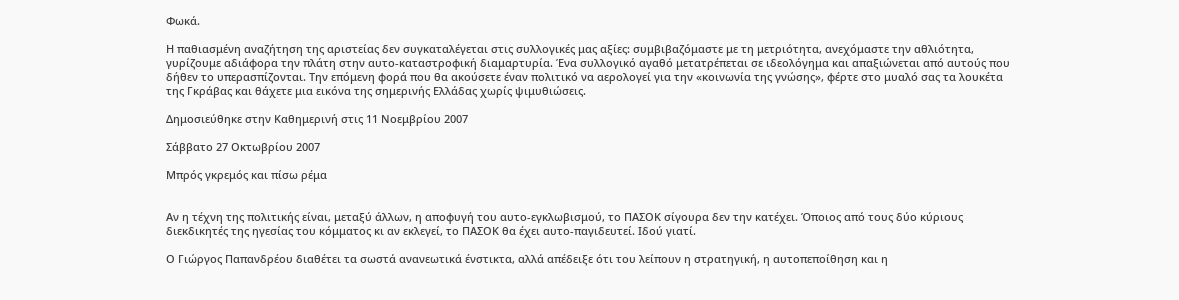Φωκά.

Η παθιασμένη αναζήτηση της αριστείας δεν συγκαταλέγεται στις συλλογικές μας αξίες: συμβιβαζόμαστε με τη μετριότητα, ανεχόμαστε την αθλιότητα, γυρίζουμε αδιάφορα την πλάτη στην αυτο-καταστροφική διαμαρτυρία. Ένα συλλογικό αγαθό μετατρέπεται σε ιδεολόγημα και απαξιώνεται από αυτούς που δήθεν το υπερασπίζονται. Την επόμενη φορά που θα ακούσετε έναν πολιτικό να αερολογεί για την «κοινωνία της γνώσης», φέρτε στο μυαλό σας τα λουκέτα της Γκράβας και θάχετε μια εικόνα της σημερινής Ελλάδας χωρίς ψιμυθιώσεις.

Δημοσιεύθηκε στην Καθημερινή στις 11 Νοεμβρίου 2007

Σάββατο 27 Οκτωβρίου 2007

Μπρός γκρεμός και πίσω ρέμα


Αν η τέχνη της πολιτικής είναι, μεταξύ άλλων, η αποφυγή του αυτο-εγκλωβισμού, το ΠΑΣΟΚ σίγουρα δεν την κατέχει. Όποιος από τους δύο κύριους διεκδικητές της ηγεσίας του κόμματος κι αν εκλεγεί, το ΠΑΣΟΚ θα έχει αυτο-παγιδευτεί. Ιδού γιατί.

Ο Γιώργος Παπανδρέου διαθέτει τα σωστά ανανεωτικά ένστικτα, αλλά απέδειξε ότι του λείπουν η στρατηγική, η αυτοπεποίθηση και η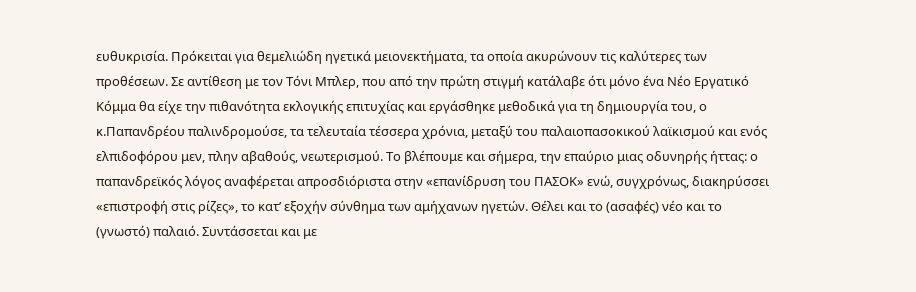ευθυκρισία. Πρόκειται για θεμελιώδη ηγετικά μειονεκτήματα, τα οποία ακυρώνουν τις καλύτερες των προθέσεων. Σε αντίθεση με τον Τόνι Μπλερ, που από την πρώτη στιγμή κατάλαβε ότι μόνο ένα Νέο Εργατικό Κόμμα θα είχε την πιθανότητα εκλογικής επιτυχίας και εργάσθηκε μεθοδικά για τη δημιουργία του, ο κ.Παπανδρέου παλινδρομούσε, τα τελευταία τέσσερα χρόνια, μεταξύ του παλαιοπασοκικού λαϊκισμού και ενός ελπιδοφόρου μεν, πλην αβαθούς, νεωτερισμού. Το βλέπουμε και σήμερα, την επαύριο μιας οδυνηρής ήττας: ο παπανδρεϊκός λόγος αναφέρεται απροσδιόριστα στην «επανίδρυση του ΠΑΣΟΚ» ενώ, συγχρόνως, διακηρύσσει «επιστροφή στις ρίζες», το κατ’ εξοχήν σύνθημα των αμήχανων ηγετών. Θέλει και το (ασαφές) νέο και το (γνωστό) παλαιό. Συντάσσεται και με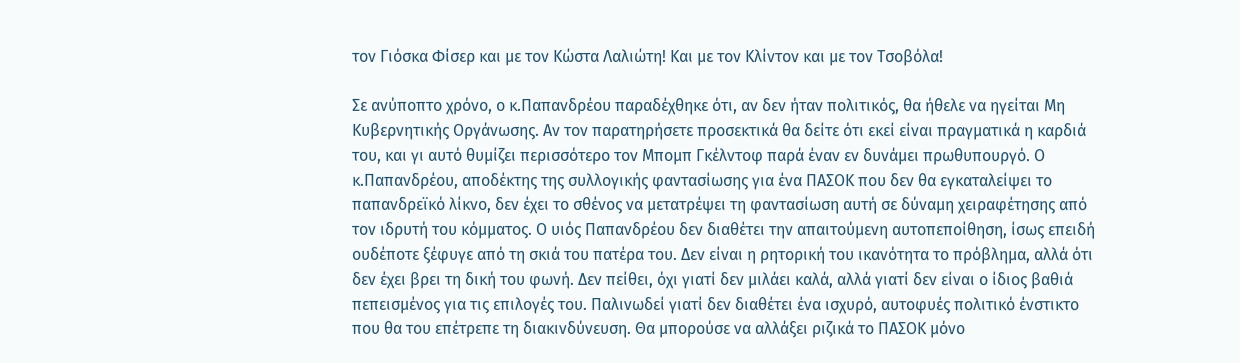τον Γιόσκα Φίσερ και με τον Κώστα Λαλιώτη! Και με τον Κλίντον και με τον Τσοβόλα!

Σε ανύποπτο χρόνο, ο κ.Παπανδρέου παραδέχθηκε ότι, αν δεν ήταν πολιτικός, θα ήθελε να ηγείται Μη Κυβερνητικής Οργάνωσης. Αν τον παρατηρήσετε προσεκτικά θα δείτε ότι εκεί είναι πραγματικά η καρδιά του, και γι αυτό θυμίζει περισσότερο τον Μπομπ Γκέλντοφ παρά έναν εν δυνάμει πρωθυπουργό. Ο κ.Παπανδρέου, αποδέκτης της συλλογικής φαντασίωσης για ένα ΠΑΣΟΚ που δεν θα εγκαταλείψει το παπανδρεϊκό λίκνο, δεν έχει το σθένος να μετατρέψει τη φαντασίωση αυτή σε δύναμη χειραφέτησης από τον ιδρυτή του κόμματος. Ο υιός Παπανδρέου δεν διαθέτει την απαιτούμενη αυτοπεποίθηση, ίσως επειδή ουδέποτε ξέφυγε από τη σκιά του πατέρα του. Δεν είναι η ρητορική του ικανότητα το πρόβλημα, αλλά ότι δεν έχει βρει τη δική του φωνή. Δεν πείθει, όχι γιατί δεν μιλάει καλά, αλλά γιατί δεν είναι ο ίδιος βαθιά πεπεισμένος για τις επιλογές του. Παλινωδεί γιατί δεν διαθέτει ένα ισχυρό, αυτοφυές πολιτικό ένστικτο που θα του επέτρεπε τη διακινδύνευση. Θα μπορούσε να αλλάξει ριζικά το ΠΑΣΟΚ μόνο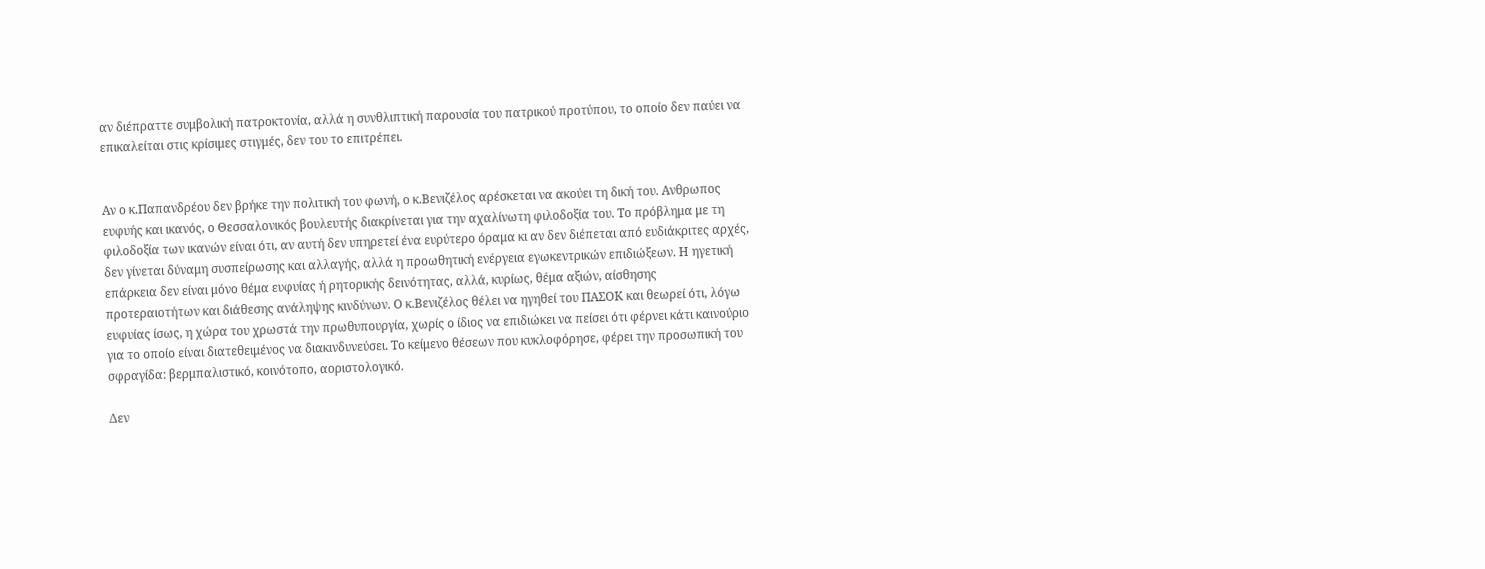αν διέπραττε συμβολική πατροκτονία, αλλά η συνθλιπτική παρουσία του πατρικού προτύπου, το οποίο δεν παύει να επικαλείται στις κρίσιμες στιγμές, δεν του το επιτρέπει.


Αν ο κ.Παπανδρέου δεν βρήκε την πολιτική του φωνή, ο κ.Βενιζέλος αρέσκεται να ακούει τη δική του. Ανθρωπος ευφυής και ικανός, ο Θεσσαλονικός βουλευτής διακρίνεται για την αχαλίνωτη φιλοδοξία του. Το πρόβλημα με τη φιλοδοξία των ικανών είναι ότι, αν αυτή δεν υπηρετεί ένα ευρύτερο όραμα κι αν δεν διέπεται από ευδιάκριτες αρχές, δεν γίνεται δύναμη συσπείρωσης και αλλαγής, αλλά η προωθητική ενέργεια εγωκεντρικών επιδιώξεων. Η ηγετική επάρκεια δεν είναι μόνο θέμα ευφυίας ή ρητορικής δεινότητας, αλλά, κυρίως, θέμα αξιών, αίσθησης προτεραιοτήτων και διάθεσης ανάληψης κινδύνων. Ο κ.Βενιζέλος θέλει να ηγηθεί του ΠΑΣΟΚ και θεωρεί ότι, λόγω ευφυίας ίσως, η χώρα του χρωστά την πρωθυπουργία, χωρίς ο ίδιος να επιδιώκει να πείσει ότι φέρνει κάτι καινούριο για το οποίο είναι διατεθειμένος να διακινδυνεύσει. Το κείμενο θέσεων που κυκλοφόρησε, φέρει την προσωπική του σφραγίδα: βερμπαλιστικό, κοινότοπο, αοριστολογικό.

Δεν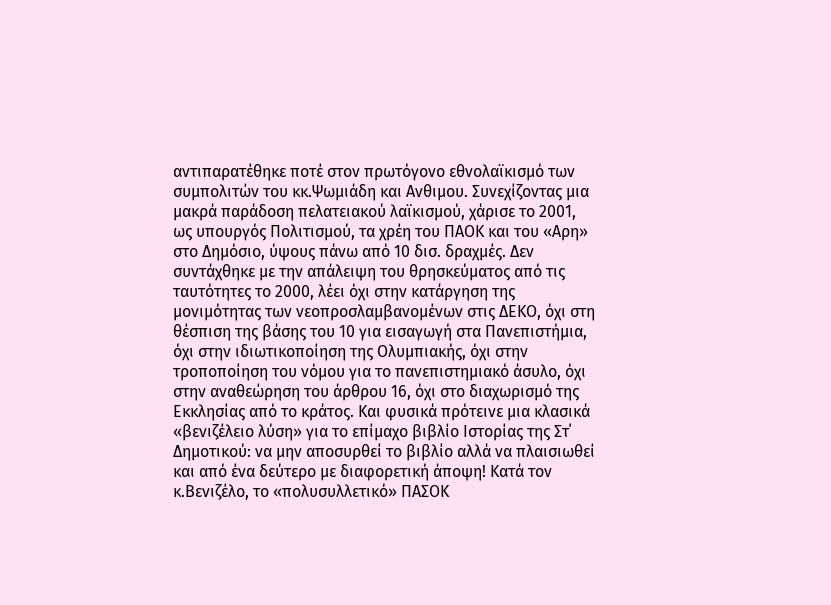αντιπαρατέθηκε ποτέ στον πρωτόγονο εθνολαϊκισμό των συμπολιτών του κκ.Ψωμιάδη και Ανθιμου. Συνεχίζοντας μια μακρά παράδοση πελατειακού λαϊκισμού, χάρισε το 2001, ως υπουργός Πολιτισμού, τα χρέη του ΠΑΟΚ και του «Αρη» στο Δημόσιο, ύψους πάνω από 10 δισ. δραχμές. Δεν συντάχθηκε με την απάλειψη του θρησκεύματος από τις ταυτότητες το 2000, λέει όχι στην κατάργηση της μονιμότητας των νεοπροσλαμβανομένων στις ΔΕΚΟ, όχι στη θέσπιση της βάσης του 10 για εισαγωγή στα Πανεπιστήμια, όχι στην ιδιωτικοποίηση της Ολυμπιακής, όχι στην τροποποίηση του νόμου για το πανεπιστημιακό άσυλο, όχι στην αναθεώρηση του άρθρου 16, όχι στο διαχωρισμό της Εκκλησίας από το κράτος. Και φυσικά πρότεινε μια κλασικά «βενιζέλειο λύση» για το επίμαχο βιβλίο Ιστορίας της Στ΄ Δημοτικού: να μην αποσυρθεί το βιβλίο αλλά να πλαισιωθεί και από ένα δεύτερο με διαφορετική άποψη! Κατά τον κ.Βενιζέλο, το «πολυσυλλετικό» ΠΑΣΟΚ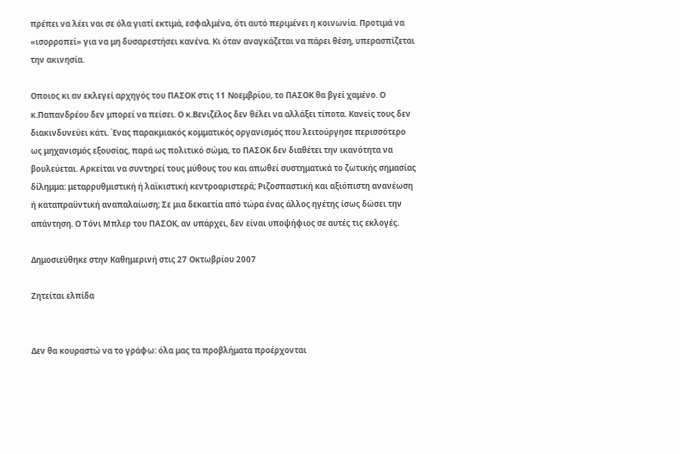πρέπει να λέει ναι σε όλα γιατί εκτιμά, εσφαλμένα, ότι αυτό περιμένει η κοινωνία. Προτιμά να «ισορροπεί» για να μη δυσαρεστήσει κανένα. Κι όταν αναγκάζεται να πάρει θέση, υπερασπίζεται την ακινησία.

Οποιος κι αν εκλεγεί αρχηγός του ΠΑΣΟΚ στις 11 Νοεμβρίου, το ΠΑΣΟΚ θα βγεί χαμένο. Ο κ.Παπανδρέου δεν μπορεί να πείσει. Ο κ.Βενιζέλος δεν θέλει να αλλάξει τίποτα. Κανείς τους δεν διακινδυνεύει κάτι. Ένας παρακμιακός κομματικός οργανισμός που λειτούργησε περισσότερο ως μηχανισμός εξουσίας, παρά ως πολιτικό σώμα, το ΠΑΣΟΚ δεν διαθέτει την ικανότητα να βουλεύεται. Αρκείται να συντηρεί τους μύθους του και απωθεί συστηματικά το ζωτικής σημασίας δίλημμα: μεταρρυθμιστική ή λαϊκιστική κεντροαριστερά; Ριζοσπαστική και αξιόπιστη ανανέωση ή καταπραϋντική αναπαλαίωση; Σε μια δεκαετία από τώρα ένας άλλος ηγέτης ίσως δώσει την απάντηση. Ο Τόνι Μπλερ του ΠΑΣΟΚ, αν υπάρχει, δεν είναι υποψήφιος σε αυτές τις εκλογές.

Δημοσιεύθηκε στην Καθημερινή στις 27 Οκτωβρίου 2007

Ζητείται ελπίδα


Δεν θα κουραστώ να το γράφω: όλα μας τα προβλήματα προέρχονται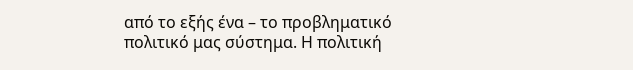από το εξής ένα – το προβληματικό πολιτικό μας σύστημα. Η πολιτική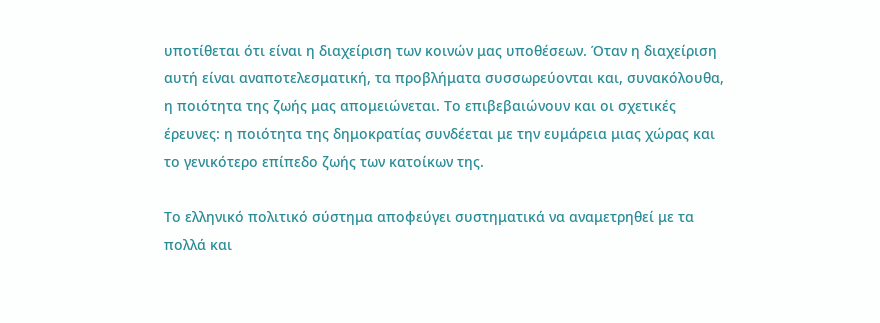υποτίθεται ότι είναι η διαχείριση των κοινών μας υποθέσεων. Όταν η διαχείριση αυτή είναι αναποτελεσματική, τα προβλήματα συσσωρεύονται και, συνακόλουθα, η ποιότητα της ζωής μας απομειώνεται. Το επιβεβαιώνουν και οι σχετικές έρευνες: η ποιότητα της δημοκρατίας συνδέεται με την ευμάρεια μιας χώρας και το γενικότερο επίπεδο ζωής των κατοίκων της.

Το ελληνικό πολιτικό σύστημα αποφεύγει συστηματικά να αναμετρηθεί με τα πολλά και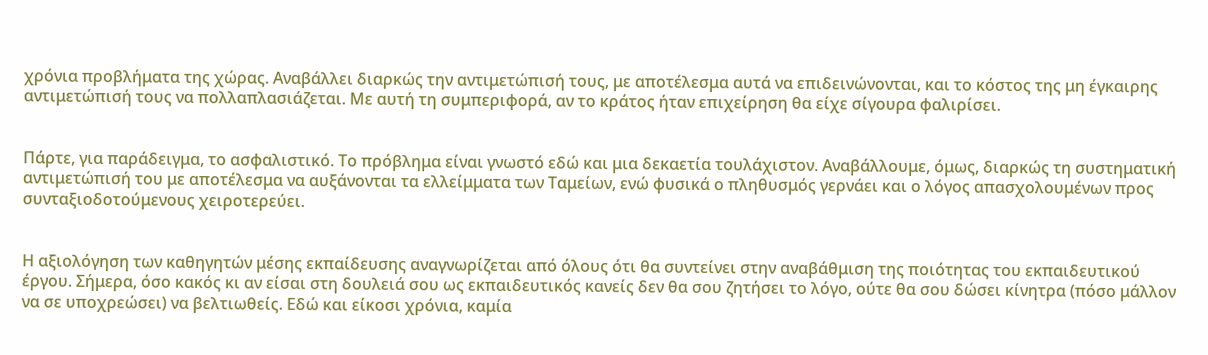χρόνια προβλήματα της χώρας. Αναβάλλει διαρκώς την αντιμετώπισή τους, με αποτέλεσμα αυτά να επιδεινώνονται, και το κόστος της μη έγκαιρης αντιμετώπισή τους να πολλαπλασιάζεται. Με αυτή τη συμπεριφορά, αν το κράτος ήταν επιχείρηση θα είχε σίγουρα φαλιρίσει.


Πάρτε, για παράδειγμα, το ασφαλιστικό. Το πρόβλημα είναι γνωστό εδώ και μια δεκαετία τουλάχιστον. Αναβάλλουμε, όμως, διαρκώς τη συστηματική αντιμετώπισή του με αποτέλεσμα να αυξάνονται τα ελλείμματα των Ταμείων, ενώ φυσικά ο πληθυσμός γερνάει και ο λόγος απασχολουμένων προς συνταξιοδοτούμενους χειροτερεύει.


Η αξιολόγηση των καθηγητών μέσης εκπαίδευσης αναγνωρίζεται από όλους ότι θα συντείνει στην αναβάθμιση της ποιότητας του εκπαιδευτικού έργου. Σήμερα, όσο κακός κι αν είσαι στη δουλειά σου ως εκπαιδευτικός κανείς δεν θα σου ζητήσει το λόγο, ούτε θα σου δώσει κίνητρα (πόσο μάλλον να σε υποχρεώσει) να βελτιωθείς. Εδώ και είκοσι χρόνια, καμία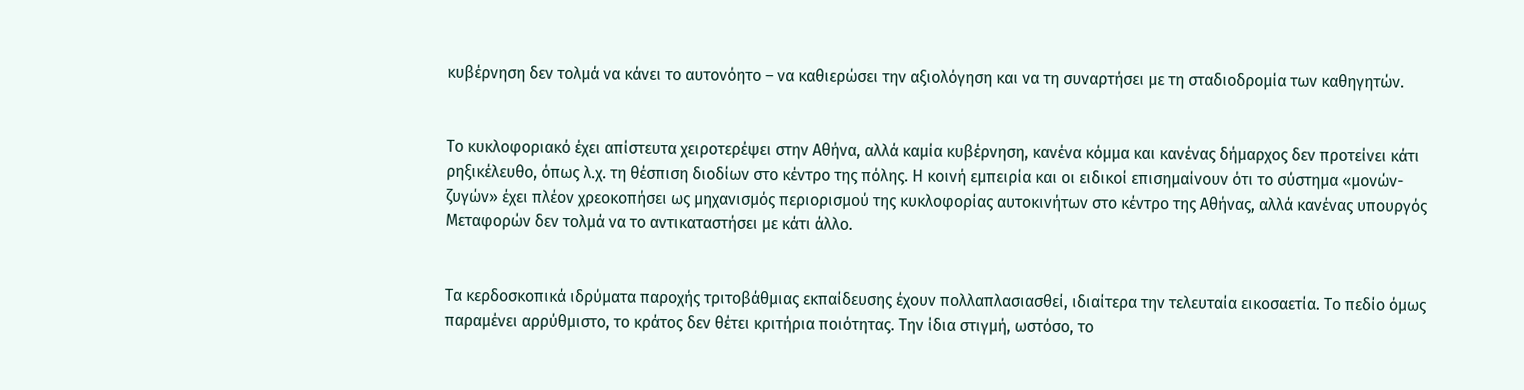κυβέρνηση δεν τολμά να κάνει το αυτονόητο – να καθιερώσει την αξιολόγηση και να τη συναρτήσει με τη σταδιοδρομία των καθηγητών.


Το κυκλοφοριακό έχει απίστευτα χειροτερέψει στην Αθήνα, αλλά καμία κυβέρνηση, κανένα κόμμα και κανένας δήμαρχος δεν προτείνει κάτι ρηξικέλευθο, όπως λ.χ. τη θέσπιση διοδίων στο κέντρο της πόλης. Η κοινή εμπειρία και οι ειδικοί επισημαίνουν ότι το σύστημα «μονών-ζυγών» έχει πλέον χρεοκοπήσει ως μηχανισμός περιορισμού της κυκλοφορίας αυτοκινήτων στο κέντρο της Αθήνας, αλλά κανένας υπουργός Μεταφορών δεν τολμά να το αντικαταστήσει με κάτι άλλο.


Τα κερδοσκοπικά ιδρύματα παροχής τριτοβάθμιας εκπαίδευσης έχουν πολλαπλασιασθεί, ιδιαίτερα την τελευταία εικοσαετία. Το πεδίο όμως παραμένει αρρύθμιστο, το κράτος δεν θέτει κριτήρια ποιότητας. Την ίδια στιγμή, ωστόσο, το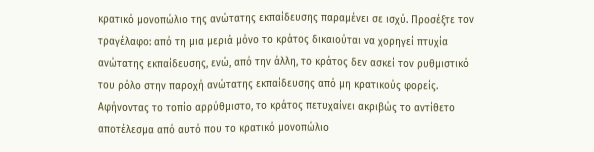κρατικό μονοπώλιο της ανώτατης εκπαίδευσης παραμένει σε ισχύ. Προσέξτε τον τραγέλαφο: από τη μια μεριά μόνο το κράτος δικαιούται να χορηγεί πτυχία ανώτατης εκπαίδευσης, ενώ, από την άλλη, το κράτος δεν ασκεί τον ρυθμιστικό του ρόλο στην παροχή ανώτατης εκπαίδευσης από μη κρατικούς φορείς. Αφήνοντας το τοπίο αρρύθμιστο, το κράτος πετυχαίνει ακριβώς το αντίθετο αποτέλεσμα από αυτό που το κρατικό μονοπώλιο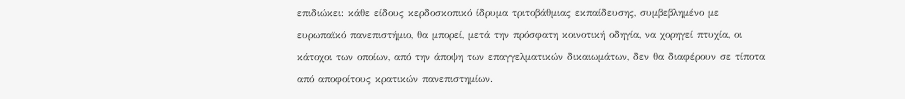επιδιώκει: κάθε είδους κερδοσκοπικό ίδρυμα τριτοβάθμιας εκπαίδευσης, συμβεβλημένο με ευρωπαϊκό πανεπιστήμιο, θα μπορεί, μετά την πρόσφατη κοινοτική οδηγία, να χορηγεί πτυχία, οι κάτοχοι των οποίων, από την άποψη των επαγγελματικών δικαιωμάτων, δεν θα διαφέρουν σε τίποτα από αποφοίτους κρατικών πανεπιστημίων.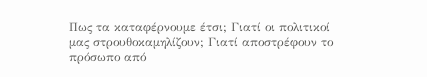Πως τα καταφέρνουμε έτσι; Γιατί οι πολιτικοί μας στρουθοκαμηλίζουν; Γιατί αποστρέφουν το πρόσωπο από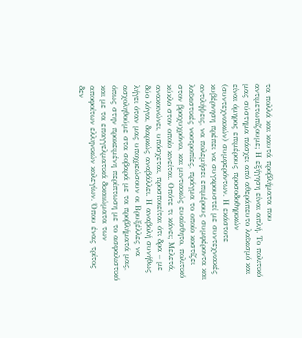τα πολλά και καυτά προβλήματα που αντιμετωπίζουμε; Η εξήγηση είναι απλή. Το πολιτικό μας σύστημα πάσχει από αθεράπευτο λαϊκισμό και είναι όμηρος επιμέρους προσοδοθηρικών (συντεχνιακών) συμφερόντων. Η εκάστοτε κυβέρνηση πρέπει να συγκρουστεί με συντεχνιακές αντιλήψεις, να πολεμήσει επιμέρους συμφέροντα και λαϊκιστικές νοοτροπίες, πράγμα το οποίο κοστίζει στον βραχυχρόνιο, και μιντιακώς ευαίσθητο, πολιτικό κύκλο στον οποίο κινείται. Οπότε τι κάνει; Μελετά, ανακοινώνει, υπόσχεται, προσποιείται ότι δρα – με δύο λόγια, διαρκώς αναβάλλει. Η αναβολή συνήθως λήγει όταν μας υποχρεώσουν οι Βρυξέλλες να ασχοληθούμε στα σοβαρά με τα προβλήματά μας, όπως στην προκειμένη περίπτωση με το ασφαλιστικό και με τα επαγγελματικά δικαιώματα των αποφοίτων ελληνικών κολεγίων. Όπου ένας τρίτος δεν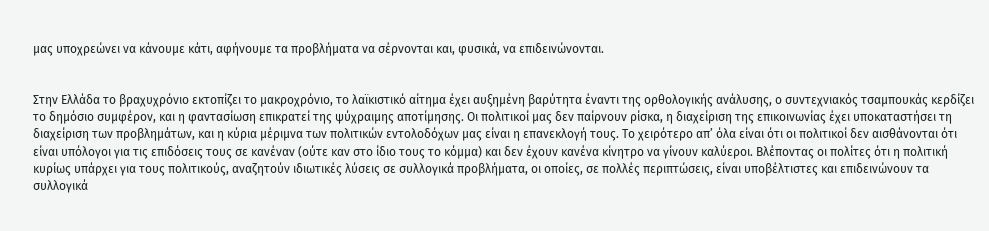μας υποχρεώνει να κάνουμε κάτι, αφήνουμε τα προβλήματα να σέρνονται και, φυσικά, να επιδεινώνονται.


Στην Ελλάδα το βραχυχρόνιο εκτοπίζει το μακροχρόνιο, το λαϊκιστικό αίτημα έχει αυξημένη βαρύτητα έναντι της ορθολογικής ανάλυσης, ο συντεχνιακός τσαμπουκάς κερδίζει το δημόσιο συμφέρον, και η φαντασίωση επικρατεί της ψύχραιμης αποτίμησης. Οι πολιτικοί μας δεν παίρνουν ρίσκα, η διαχείριση της επικοινωνίας έχει υποκαταστήσει τη διαχείριση των προβλημάτων, και η κύρια μέριμνα των πολιτικών εντολοδόχων μας είναι η επανεκλογή τους. Το χειρότερο απ’ όλα είναι ότι οι πολιτικοί δεν αισθάνονται ότι είναι υπόλογοι για τις επιδόσεις τους σε κανέναν (ούτε καν στο ίδιο τους το κόμμα) και δεν έχουν κανένα κίνητρο να γίνουν καλύεροι. Βλέποντας οι πολίτες ότι η πολιτική κυρίως υπάρχει για τους πολιτικούς, αναζητούν ιδιωτικές λύσεις σε συλλογικά προβλήματα, οι οποίες, σε πολλές περιπτώσεις, είναι υποβέλτιστες και επιδεινώνουν τα συλλογικά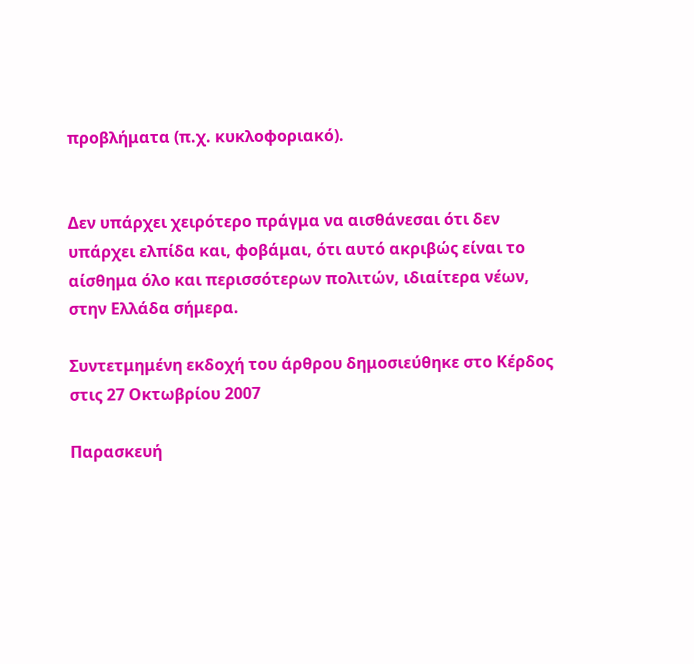προβλήματα (π.χ. κυκλοφοριακό).


Δεν υπάρχει χειρότερο πράγμα να αισθάνεσαι ότι δεν υπάρχει ελπίδα και, φοβάμαι, ότι αυτό ακριβώς είναι το αίσθημα όλο και περισσότερων πολιτών, ιδιαίτερα νέων, στην Ελλάδα σήμερα.

Συντετμημένη εκδοχή του άρθρου δημοσιεύθηκε στο Κέρδος στις 27 Οκτωβρίου 2007

Παρασκευή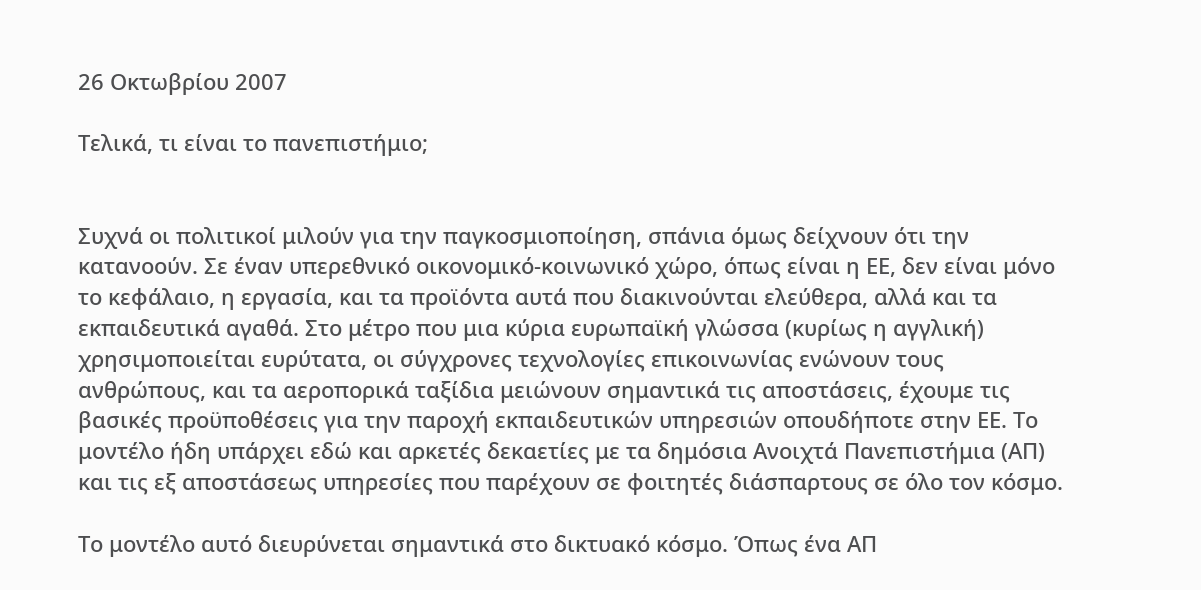26 Οκτωβρίου 2007

Τελικά, τι είναι το πανεπιστήμιο;


Συχνά οι πολιτικοί μιλούν για την παγκοσμιοποίηση, σπάνια όμως δείχνουν ότι την κατανοούν. Σε έναν υπερεθνικό οικονομικό-κοινωνικό χώρο, όπως είναι η ΕΕ, δεν είναι μόνο το κεφάλαιο, η εργασία, και τα προϊόντα αυτά που διακινούνται ελεύθερα, αλλά και τα εκπαιδευτικά αγαθά. Στο μέτρο που μια κύρια ευρωπαϊκή γλώσσα (κυρίως η αγγλική) χρησιμοποιείται ευρύτατα, οι σύγχρονες τεχνολογίες επικοινωνίας ενώνουν τους ανθρώπους, και τα αεροπορικά ταξίδια μειώνουν σημαντικά τις αποστάσεις, έχουμε τις βασικές προϋποθέσεις για την παροχή εκπαιδευτικών υπηρεσιών οπουδήποτε στην ΕΕ. Το μοντέλο ήδη υπάρχει εδώ και αρκετές δεκαετίες με τα δημόσια Ανοιχτά Πανεπιστήμια (ΑΠ) και τις εξ αποστάσεως υπηρεσίες που παρέχουν σε φοιτητές διάσπαρτους σε όλο τον κόσμο.

Το μοντέλο αυτό διευρύνεται σημαντικά στο δικτυακό κόσμο. Όπως ένα ΑΠ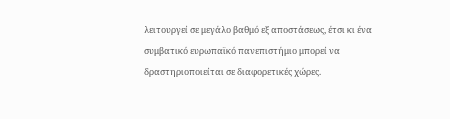λειτουργεί σε μεγάλο βαθμό εξ αποστάσεως, έτσι κι ένα συμβατικό ευρωπαϊκό πανεπιστήμιο μπορεί να δραστηριοποιείται σε διαφορετικές χώρες.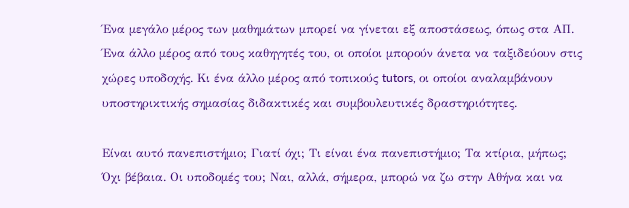Ένα μεγάλο μέρος των μαθημάτων μπορεί να γίνεται εξ αποστάσεως, όπως στα ΑΠ. Ένα άλλο μέρος από τους καθηγητές του, οι οποίοι μπορούν άνετα να ταξιδεύουν στις χώρες υποδοχής. Κι ένα άλλο μέρος από τοπικούς tutors, οι οποίοι αναλαμβάνουν υποστηρικτικής σημασίας διδακτικές και συμβουλευτικές δραστηριότητες.

Είναι αυτό πανεπιστήμιο; Γιατί όχι; Τι είναι ένα πανεπιστήμιο; Τα κτίρια, μήπως; Όχι βέβαια. Οι υποδομές του; Ναι, αλλά, σήμερα, μπορώ να ζω στην Αθήνα και να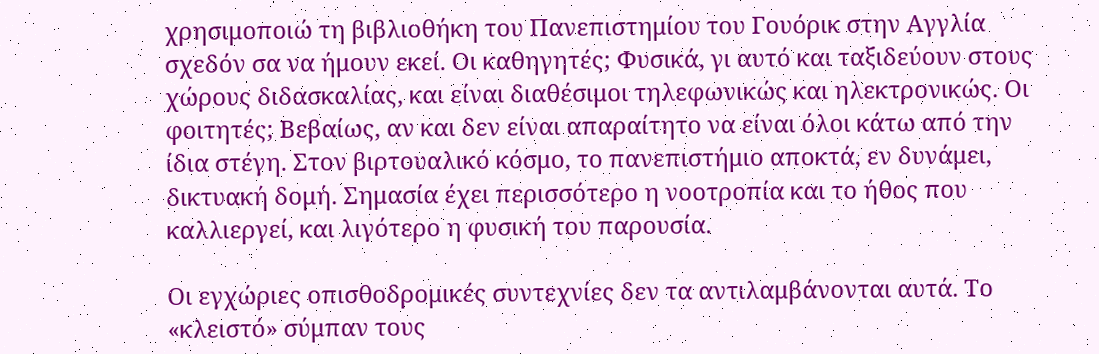χρησιμοποιώ τη βιβλιοθήκη του Πανεπιστημίου του Γουόρικ στην Αγγλία σχεδόν σα να ήμουν εκεί. Οι καθηγητές; Φυσικά, γι αυτό και ταξιδεύουν στους χώρους διδασκαλίας, και είναι διαθέσιμοι τηλεφωνικώς και ηλεκτρονικώς. Οι φοιτητές; Βεβαίως, αν και δεν είναι απαραίτητο να είναι όλοι κάτω από την ίδια στέγη. Στον βιρτουαλικό κόσμο, το πανεπιστήμιο αποκτά, εν δυνάμει, δικτυακή δομή. Σημασία έχει περισσότερο η νοοτροπία και το ήθος που καλλιεργεί, και λιγότερο η φυσική του παρουσία.

Οι εγχώριες οπισθοδρομικές συντεχνίες δεν τα αντιλαμβάνονται αυτά. Το «κλειστό» σύμπαν τους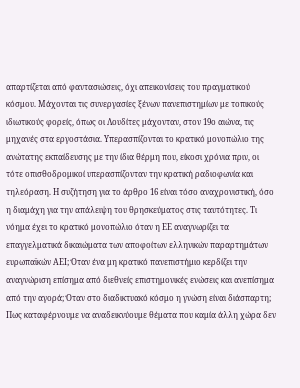απαρτίζεται από φαντασιώσεις, όχι απεικονίσεις του πραγματικού κόσμου. Μάχονται τις συνεργασίες ξένων πανεπιστημίων με τοπικούς ιδιωτικούς φορείς, όπως οι Λουδίτες μάχονταν, στον 19ο αιώνα, τις μηχανές στα εργοστάσια. Υπερασπίζονται το κρατικό μονοπώλιο της ανώτατης εκπαίδευσης με την ίδια θέρμη που, είκοσι χρόνια πριν, οι τότε οπισθοδρομικοί υπερασπίζονταν την κρατική ραδιοφωνία και τηλεόραση. Η συζήτηση για το άρθρο 16 είναι τόσο αναχρονιστική, όσο η διαμάχη για την απάλειψη του θρησκεύματος στις ταυτότητες. Τι νόημα έχει το κρατικό μονοπώλιο όταν η ΕΕ αναγνωρίζει τα επαγγελματικά δικαιώματα των αποφοίτων ελληνικών παραρτημάτων ευρωπαϊκών ΑΕΙ; Όταν ένα μη κρατικό πανεπιστήμιο κερδίζει την αναγνώριση επίσημα από διεθνείς επιστημονικές ενώσεις και ανεπίσημα από την αγορά; Όταν στο διαδικτυακό κόσμο η γνώση είναι διάσπαρτη; Πως καταφέρνουμε να αναδεικνύουμε θέματα που καμία άλλη χώρα δεν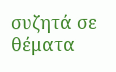συζητά σε θέματα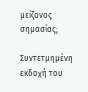μείζονος σημασίας;

Συντετμημένη εκδοχή του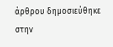άρθρου δημοσιεύθηκε στην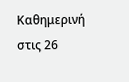Καθημερινή στις 26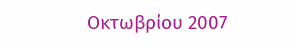Οκτωβρίου 2007